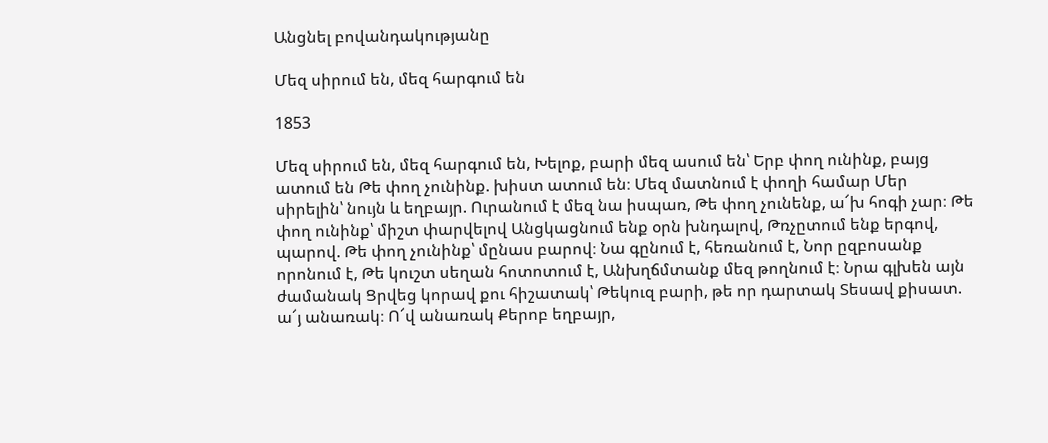Անցնել բովանդակությանը

Մեզ սիրում են, մեզ հարգում են

1853

Մեզ սիրում են, մեզ հարգում են, Խելոք, բարի մեզ ասում են՝ Երբ փող ունինք, բայց ատում են Թե փող չունինք. խիստ ատում են։ Մեզ մատնում է փողի համար Մեր սիրելին՝ նույն և եղբայր. Ուրանում է մեզ նա իսպառ, Թե փող չունենք, ա՜խ հոգի չար։ Թե փող ունինք՝ միշտ փարվելով Անցկացնում ենք օրն խնդալով, Թռչըտում ենք երգով, պարով. Թե փող չունինք՝ մընաս բարով։ Նա գընում է, հեռանում է, Նոր ըզբոսանք որոնում է, Թե կուշտ սեղան հոտոտում է, Անխղճմտանք մեզ թողնում է։ Նրա գլխեն այն ժամանակ Ցրվեց կորավ քու հիշատակ՝ Թեկուզ բարի, թե որ դարտակ Տեսավ քիսատ. ա՜յ անառակ։ Ո՜վ անառակ Քերոբ եղբայր,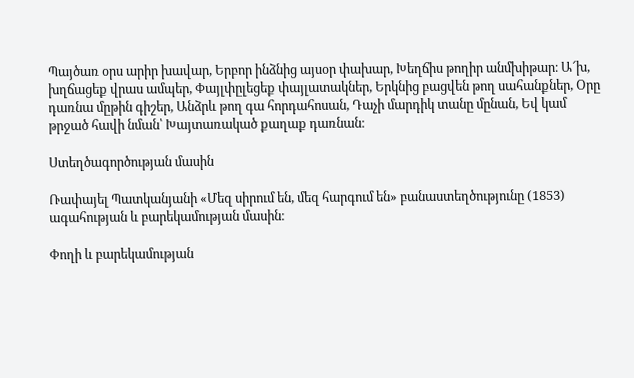Պայծառ օրս արիր խավար, Երբոր ինձնից այսօր փախար, Խեղճիս թողիր անմխիթար։ Ա՜խ, խղճացեք վրաս ամպեր, Փայլփըլեցեք փայլատակներ, Երկնից բացվեն թող սահանքներ, Օրը դառնա մըթին գիշեր, Անձրև թող գա հորդահոսան, Դաչի մարդիկ տանը մընան, Եվ կամ թրջած հավի նման՝ Խայտառակած քաղաք դառնան։

Ստեղծագործության մասին

Ռափայել Պատկանյանի «Մեզ սիրում են, մեզ հարգում են» բանաստեղծությունը (1853) ագահության և բարեկամության մասին։

Փողի և բարեկամության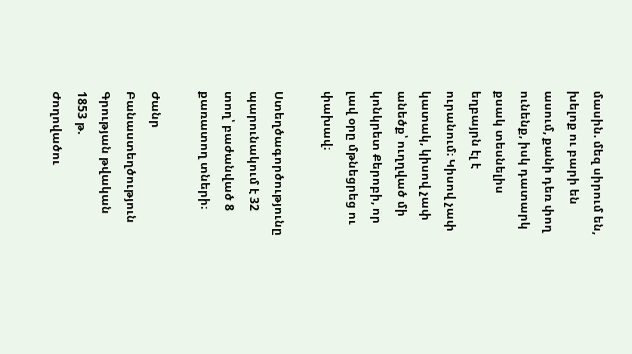մասին. մեզ սիրում են, խելոք ու բարի են ասում, քանի դեռ փող ունենք, իսկ դատարկ քսակ տեսնելիս եղբայրն էլ է ուրանում։ Կիսով չափ կատակ, կիսով չափ անեծք՝ ուղղված մի կոնկրետ Քերոբի, որ լավ օրը մթնեցրեց ու փախավ։

Ստեղծագործությունը պարունակում է 32 տող՝ բաժանված 8 քառատող տների։

Ժանր Բանաստեղծություն
Գրության թվական 1853 թ.
Ժողովածու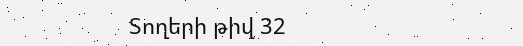Տողերի թիվ 32